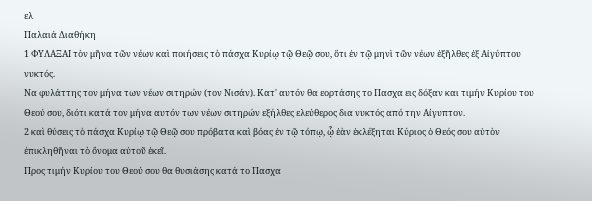ελ
Παλαιά Διαθήκη
1 ΦΥΛΑΞΑΙ τὸν μῆνα τῶν νέων καὶ ποιήσεις τὸ πάσχα Κυρίῳ τῷ Θεῷ σου, ὅτι ἐν τῷ μηνὶ τῶν νέων ἐξῆλθες ἐξ Αἰγύπτου νυκτός.
Να φυλάττης τον μήνα των νέων σιτηρών (τον Νισάν). Κατ' αυτόν θα εορτάσης το Πασχα εις δόξαν και τιμήν Κυρίου του Θεού σου, διότι κατά τον μήνα αυτόν των νέων σιτηρών εξήλθες ελεύθερος δια νυκτός από την Αίγυπτον.
2 καὶ θύσεις τὸ πάσχα Κυρίῳ τῷ Θεῷ σου πρόβατα καὶ βόας ἐν τῷ τόπῳ, ᾧ ἐὰν ἐκλέξηται Κύριος ὁ Θεός σου αὐτὸν ἐπικληθῆναι τὸ ὄνομα αὐτοῦ ἐκεῖ.
Προς τιμήν Κυρίου του Θεού σου θα θυσιάσης κατά το Πασχα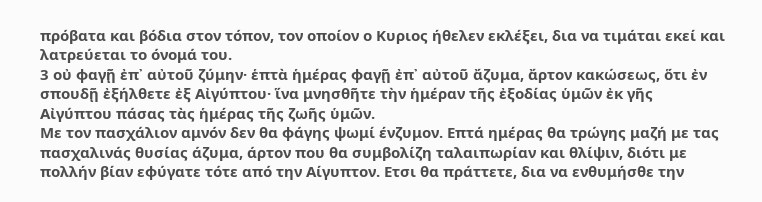πρόβατα και βόδια στον τόπον, τον οποίον ο Κυριος ήθελεν εκλέξει, δια να τιμάται εκεί και λατρεύεται το όνομά του.
3 οὐ φαγῇ ἐπ᾿ αὐτοῦ ζύμην· ἑπτὰ ἡμέρας φαγῇ ἐπ᾿ αὐτοῦ ἄζυμα, ἄρτον κακώσεως, ὅτι ἐν σπουδῇ ἐξήλθετε ἐξ Αἰγύπτου· ἵνα μνησθῆτε τὴν ἡμέραν τῆς ἐξοδίας ὑμῶν ἐκ γῆς Αἰγύπτου πάσας τὰς ἡμέρας τῆς ζωῆς ὑμῶν.
Με τον πασχάλιον αμνόν δεν θα φάγης ψωμί ένζυμον. Επτά ημέρας θα τρώγης μαζή με τας πασχαλινάς θυσίας άζυμα, άρτον που θα συμβολίζη ταλαιπωρίαν και θλίψιν, διότι με πολλήν βίαν εφύγατε τότε από την Αίγυπτον. Ετσι θα πράττετε, δια να ενθυμήσθε την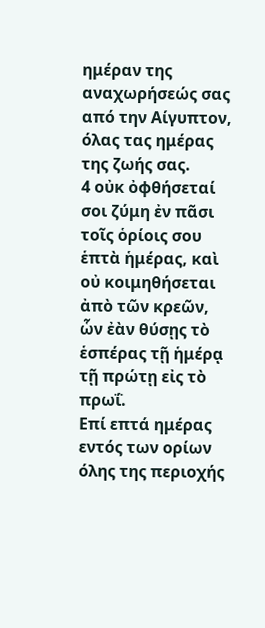ημέραν της αναχωρήσεώς σας από την Αίγυπτον, όλας τας ημέρας της ζωής σας.
4 οὐκ ὀφθήσεταί σοι ζύμη ἐν πᾶσι τοῖς ὁρίοις σου ἑπτὰ ἡμέρας, καὶ οὐ κοιμηθήσεται ἀπὸ τῶν κρεῶν, ὧν ἐὰν θύσῃς τὸ ἑσπέρας τῇ ἡμέρᾳ τῇ πρώτῃ εἰς τὸ πρωΐ.
Επί επτά ημέρας εντός των ορίων όλης της περιοχής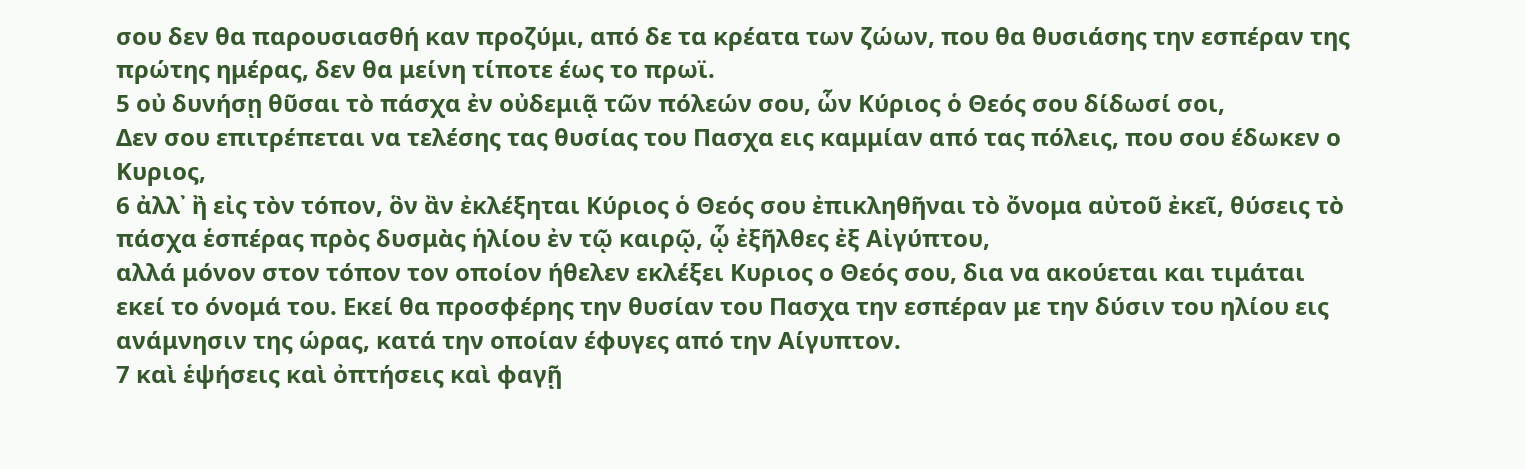σου δεν θα παρουσιασθή καν προζύμι, από δε τα κρέατα των ζώων, που θα θυσιάσης την εσπέραν της πρώτης ημέρας, δεν θα μείνη τίποτε έως το πρωϊ.
5 οὐ δυνήσῃ θῦσαι τὸ πάσχα ἐν οὐδεμιᾷ τῶν πόλεών σου, ὧν Κύριος ὁ Θεός σου δίδωσί σοι,
Δεν σου επιτρέπεται να τελέσης τας θυσίας του Πασχα εις καμμίαν από τας πόλεις, που σου έδωκεν ο Κυριος,
6 ἀλλ᾿ ἢ εἰς τὸν τόπον, ὃν ἂν ἐκλέξηται Κύριος ὁ Θεός σου ἐπικληθῆναι τὸ ὄνομα αὐτοῦ ἐκεῖ, θύσεις τὸ πάσχα ἑσπέρας πρὸς δυσμὰς ἡλίου ἐν τῷ καιρῷ, ᾧ ἐξῆλθες ἐξ Αἰγύπτου,
αλλά μόνον στον τόπον τον οποίον ήθελεν εκλέξει Κυριος ο Θεός σου, δια να ακούεται και τιμάται εκεί το όνομά του. Εκεί θα προσφέρης την θυσίαν του Πασχα την εσπέραν με την δύσιν του ηλίου εις ανάμνησιν της ώρας, κατά την οποίαν έφυγες από την Αίγυπτον.
7 καὶ ἑψήσεις καὶ ὀπτήσεις καὶ φαγῇ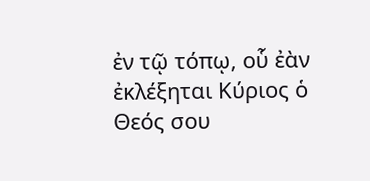ἐν τῷ τόπῳ, οὗ ἐὰν ἐκλέξηται Κύριος ὁ Θεός σου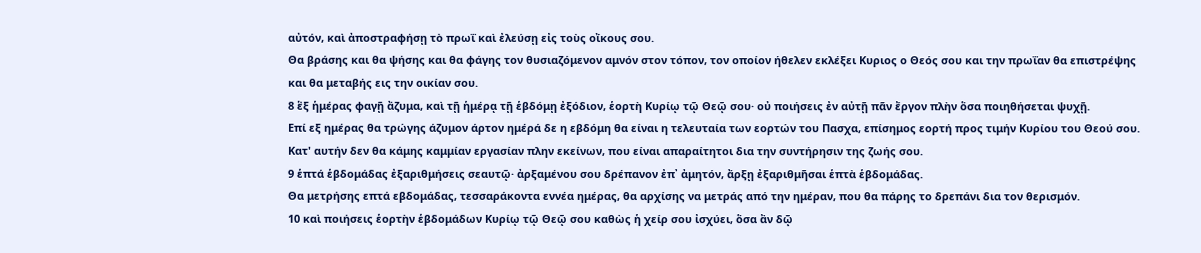αὐτόν, καὶ ἀποστραφήσῃ τὸ πρωΐ καὶ ἐλεύσῃ εἰς τοὺς οἴκους σου.
Θα βράσης και θα ψήσης και θα φάγης τον θυσιαζόμενον αμνόν στον τόπον, τον οποίον ήθελεν εκλέξει Κυριος ο Θεός σου και την πρωΐαν θα επιστρέψης και θα μεταβής εις την οικίαν σου.
8 ἓξ ἡμέρας φαγῇ ἄζυμα, καὶ τῇ ἡμέρᾳ τῇ ἑβδόμῃ ἐξόδιον, ἑορτὴ Κυρίῳ τῷ Θεῷ σου· οὐ ποιήσεις ἐν αὐτῇ πᾶν ἔργον πλὴν ὅσα ποιηθήσεται ψυχῇ.
Επί εξ ημέρας θα τρώγης άζυμον άρτον ημέρά δε η εβδόμη θα είναι η τελευταία των εορτών του Πασχα, επίσημος εορτή προς τιμήν Κυρίου του Θεού σου. Κατ' αυτήν δεν θα κάμης καμμίαν εργασίαν πλην εκείνων, που είναι απαραίτητοι δια την συντήρησιν της ζωής σου.
9 ἑπτά ἑβδομάδας ἐξαριθμήσεις σεαυτῷ· ἀρξαμένου σου δρέπανον ἐπ᾿ ἀμητόν, ἄρξῃ ἐξαριθμῆσαι ἑπτὰ ἑβδομάδας.
Θα μετρήσης επτά εβδομάδας, τεσσαράκοντα εννέα ημέρας, θα αρχίσης να μετράς από την ημέραν, που θα πάρης το δρεπάνι δια τον θερισμόν.
10 καὶ ποιήσεις ἑορτὴν ἑβδομάδων Κυρίῳ τῷ Θεῷ σου καθὼς ἡ χείρ σου ἰσχύει, ὅσα ἂν δῷ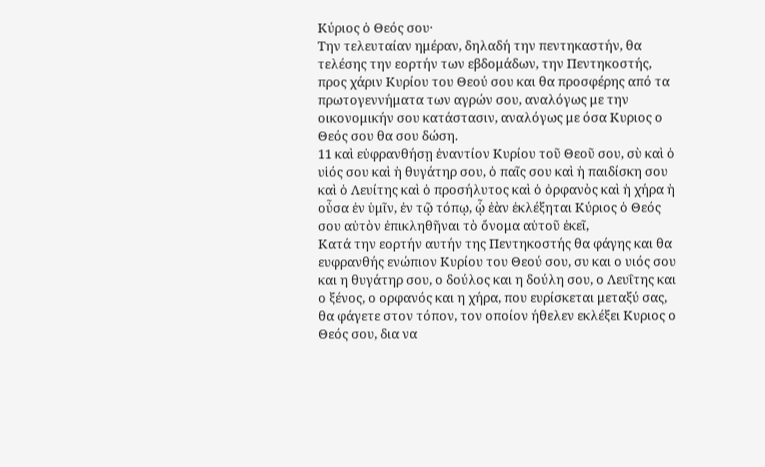Κύριος ὁ Θεός σου·
Την τελευταίαν ημέραν, δηλαδή την πεντηκαστήν, θα τελέσης την εορτήν των εβδομάδων, την Πεντηκοστής, προς χάριν Κυρίου του Θεού σου και θα προσφέρης από τα πρωτογεννήματα των αγρών σου, αναλόγως με την οικονομικήν σου κατάστασιν, αναλόγως με όσα Κυριος ο Θεός σου θα σου δώση.
11 καὶ εὐφρανθήσῃ ἐναντίον Κυρίου τοῦ Θεοῦ σου, σὺ καὶ ὁ υἱός σου καὶ ἡ θυγάτηρ σου, ὁ παῖς σου καὶ ἡ παιδίσκη σου καὶ ὁ Λευίτης καὶ ὁ προσήλυτος καὶ ὁ ὀρφανὸς καὶ ἡ χήρα ἡ οὖσα ἐν ὑμῖν, ἐν τῷ τόπῳ, ᾧ ἐὰν ἐκλέξηται Κύριος ὁ Θεός σου αὐτὸν ἐπικληθῆναι τὸ ὄνομα αὐτοῦ ἐκεῖ,
Κατά την εορτήν αυτήν της Πεντηκοστής θα φάγης και θα ευφρανθής ενώπιον Κυρίου του Θεού σου, συ και ο υιός σου και η θυγάτηρ σου, ο δούλος και η δούλη σου, ο Λευΐτης και ο ξένος, ο ορφανός και η χήρα, που ευρίσκεται μεταξύ σας, θα φάγετε στον τόπον, τον οποίον ήθελεν εκλέξει Κυριος ο Θεός σου, δια να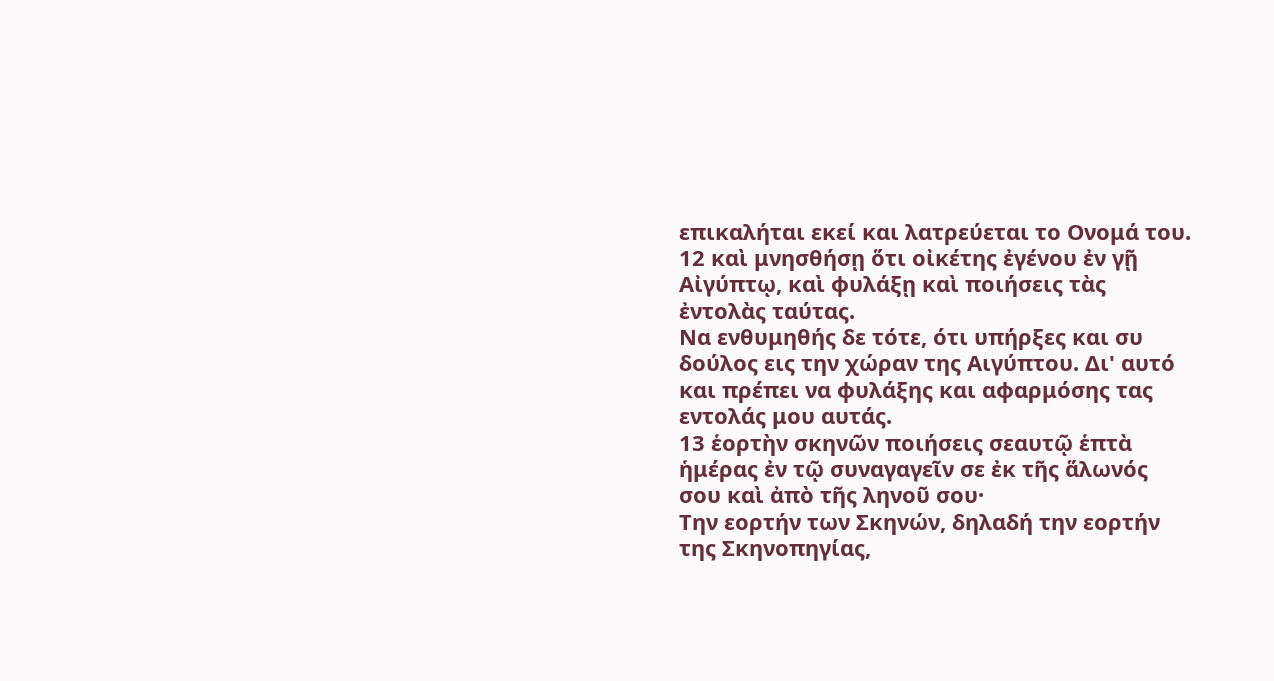επικαλήται εκεί και λατρεύεται το Ονομά του.
12 καὶ μνησθήσῃ ὅτι οἰκέτης ἐγένου ἐν γῇ Αἰγύπτῳ, καὶ φυλάξῃ καὶ ποιήσεις τὰς ἐντολὰς ταύτας.
Να ενθυμηθής δε τότε, ότι υπήρξες και συ δούλος εις την χώραν της Αιγύπτου. Δι' αυτό και πρέπει να φυλάξης και αφαρμόσης τας εντολάς μου αυτάς.
13 ἑορτὴν σκηνῶν ποιήσεις σεαυτῷ ἑπτὰ ἡμέρας ἐν τῷ συναγαγεῖν σε ἐκ τῆς ἅλωνός σου καὶ ἀπὸ τῆς ληνοῦ σου·
Την εορτήν των Σκηνών, δηλαδή την εορτήν της Σκηνοπηγίας,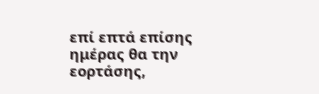επί επτά επίσης ημέρας θα την εορτάσης,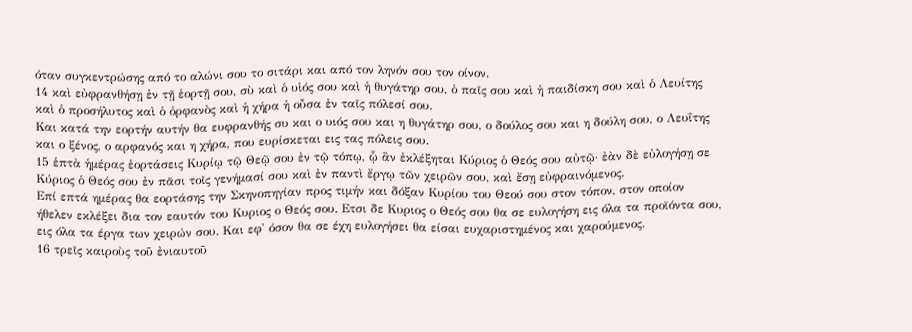όταν συγκεντρώσης από το αλώνι σου το σιτάρι και από τον ληνόν σου τον οίνον.
14 καὶ εὐφρανθήσῃ ἐν τῇ ἑορτῇ σου, σὺ καὶ ὁ υἱός σου καὶ ἡ θυγάτηρ σου, ὁ παῖς σου καὶ ἡ παιδίσκη σου καὶ ὁ Λευίτης καὶ ὁ προσήλυτος καὶ ὁ ὀρφανὸς καὶ ἡ χήρα ἡ οὖσα ἐν ταῖς πόλεσί σου.
Και κατά την εορτήν αυτήν θα ευφρανθής συ και ο υιός σου και η θυγάτηρ σου, ο δούλος σου και η δούλη σου, ο Λευΐτης και ο ξένος, ο αρφανός και η χήρα, που ευρίσκεται εις τας πόλεις σου.
15 ἑπτὰ ἡμέρας ἑορτάσεις Κυρίῳ τῷ Θεῷ σου ἐν τῷ τόπῳ, ᾧ ἂν ἐκλέξηται Κύριος ὁ Θεός σου αὐτῷ· ἐὰν δὲ εὐλογήσῃ σε Κύριος ὁ Θεός σου ἐν πᾶσι τοῖς γενήμασί σου καὶ ἐν παντὶ ἔργῳ τῶν χειρῶν σου, καὶ ἔσῃ εὐφραινόμενος.
Επί επτά ημέρας θα εορτάσης την Σκηνοπηγίαν προς τιμήν και δόξαν Κυρίου του Θεού σου στον τόπον, στον οποίον ήθελεν εκλέξει δια τον εαυτόν του Κυριος ο Θεός σου. Ετσι δε Κυριος ο Θεός σου θα σε ευλογήση εις όλα τα προϊόντα σου, εις όλα τα έργα των χειρών σου. Και εφ' όσον θα σε έχη ευλογήσει θα είσαι ευχαριστημένος και χαρούμενος.
16 τρεῖς καιροὺς τοῦ ἐνιαυτοῦ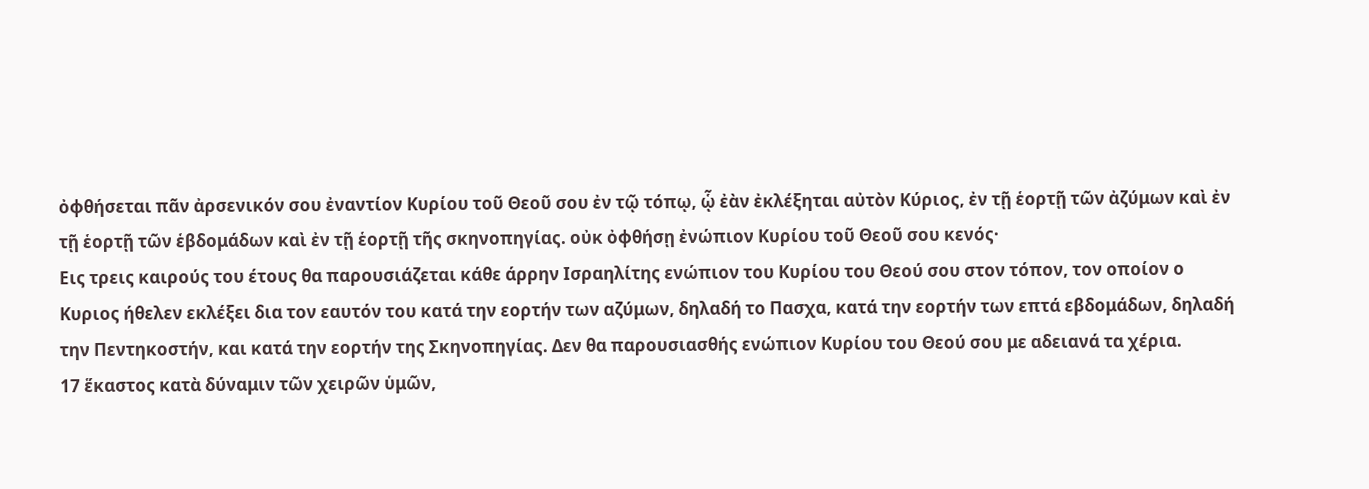ὀφθήσεται πᾶν ἀρσενικόν σου ἐναντίον Κυρίου τοῦ Θεοῦ σου ἐν τῷ τόπῳ, ᾧ ἐὰν ἐκλέξηται αὐτὸν Κύριος, ἐν τῇ ἑορτῇ τῶν ἀζύμων καὶ ἐν τῇ ἑορτῇ τῶν ἑβδομάδων καὶ ἐν τῇ ἑορτῇ τῆς σκηνοπηγίας. οὐκ ὀφθήσῃ ἐνώπιον Κυρίου τοῦ Θεοῦ σου κενός·
Εις τρεις καιρούς του έτους θα παρουσιάζεται κάθε άρρην Ισραηλίτης ενώπιον του Κυρίου του Θεού σου στον τόπον, τον οποίον ο Κυριος ήθελεν εκλέξει δια τον εαυτόν του κατά την εορτήν των αζύμων, δηλαδή το Πασχα, κατά την εορτήν των επτά εβδομάδων, δηλαδή την Πεντηκοστήν, και κατά την εορτήν της Σκηνοπηγίας. Δεν θα παρουσιασθής ενώπιον Κυρίου του Θεού σου με αδειανά τα χέρια.
17 ἕκαστος κατὰ δύναμιν τῶν χειρῶν ὑμῶν,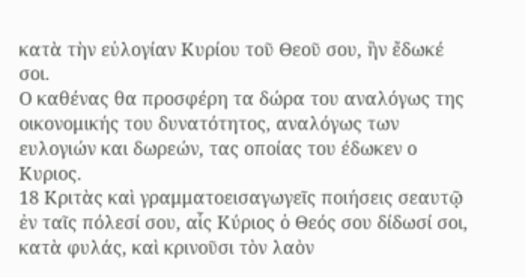κατὰ τὴν εὐλογίαν Κυρίου τοῦ Θεοῦ σου, ἣν ἔδωκέ σοι.
Ο καθένας θα προσφέρη τα δώρα του αναλόγως της οικονομικής του δυνατότητος, αναλόγως των ευλογιών και δωρεών, τας οποίας του έδωκεν ο Κυριος.
18 Κριτὰς καὶ γραμματοεισαγωγεῖς ποιήσεις σεαυτῷ ἐν ταῖς πόλεσί σου, αἷς Κύριος ὁ Θεός σου δίδωσί σοι, κατὰ φυλάς, καὶ κρινοῦσι τὸν λαὸν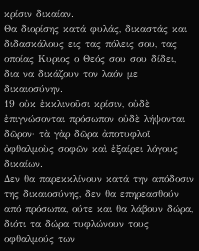κρίσιν δικαίαν.
Θα διορίσης κατά φυλάς, δικαστάς και διδασκάλους εις τας πόλεις σου, τας οποίας Κυριος ο Θεός σου σου δίδει, δια να δικάζουν τον λαόν με δικαιοσύνην.
19 οὐκ ἐκκλινοῦσι κρίσιν, οὐδὲ ἐπιγνώσονται πρόσωπον οὐδὲ λήψονται δῶρον· τὰ γὰρ δῶρα ἀποτυφλοῖ ὀφθαλμοὺς σοφῶν καὶ ἐξαίρει λόγους δικαίων.
Δεν θα παρεκκλίνουν κατά την απόδοσιν της δικαιοσύνης, δεν θα επηρεασθούν από πρόσωπα, ούτε και θα λάβουν δώρα, διότι τα δώρα τυφλώνουν τους οφθαλμούς των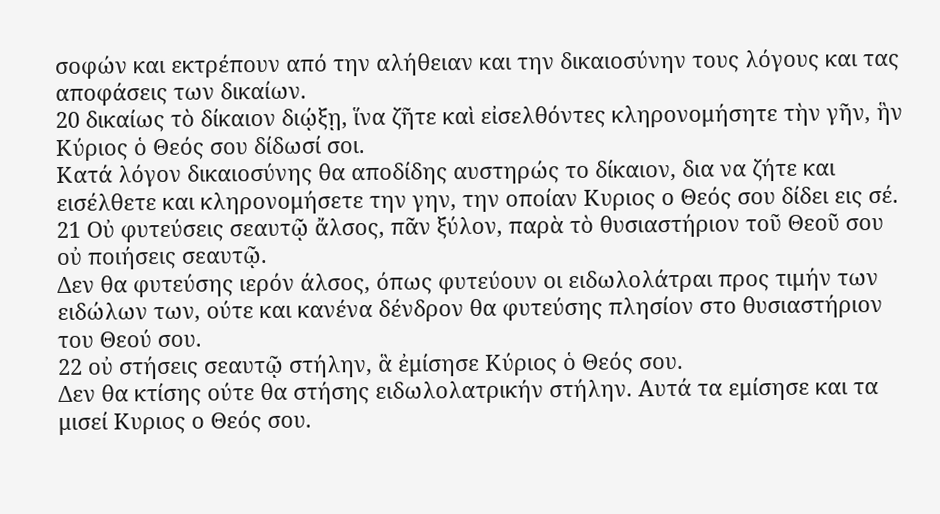σοφών και εκτρέπουν από την αλήθειαν και την δικαιοσύνην τους λόγους και τας αποφάσεις των δικαίων.
20 δικαίως τὸ δίκαιον διῴξῃ, ἵνα ζῆτε καὶ εἰσελθόντες κληρονομήσητε τὴν γῆν, ἣν Κύριος ὁ Θεός σου δίδωσί σοι.
Κατά λόγον δικαιοσύνης θα αποδίδης αυστηρώς το δίκαιον, δια να ζήτε και εισέλθετε και κληρονομήσετε την γην, την οποίαν Κυριος ο Θεός σου δίδει εις σέ.
21 Οὐ φυτεύσεις σεαυτῷ ἄλσος, πᾶν ξύλον, παρὰ τὸ θυσιαστήριον τοῦ Θεοῦ σου οὐ ποιήσεις σεαυτῷ.
Δεν θα φυτεύσης ιερόν άλσος, όπως φυτεύουν οι ειδωλολάτραι προς τιμήν των ειδώλων των, ούτε και κανένα δένδρον θα φυτεύσης πλησίον στο θυσιαστήριον του Θεού σου.
22 οὐ στήσεις σεαυτῷ στήλην, ἃ ἐμίσησε Κύριος ὁ Θεός σου.
Δεν θα κτίσης ούτε θα στήσης ειδωλολατρικήν στήλην. Αυτά τα εμίσησε και τα μισεί Κυριος ο Θεός σου.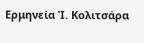Ερμηνεία Ἰ. Κολιτσάρα